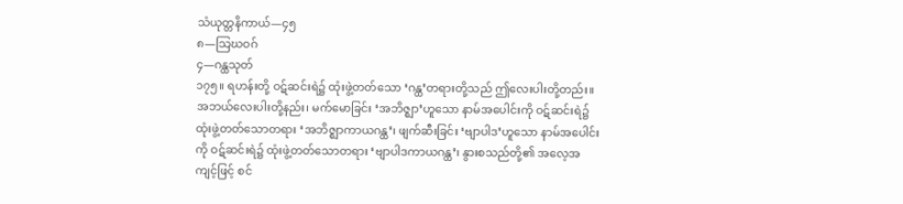သံယုတ္တနိကာယ်—၄၅
၈—သြဃဝဂ်
၄—ဂန္ထသုတ်
၁၇၅။ ရဟန်းတို့ ဝဋ်ဆင်းရဲ၌ ထုံးဖွဲ့တတ်သော ‘ဂန္ထ’တရားတို့သည် ဤလေးပါးတို့တည်း။ အဘယ်လေးပါးတို့နည်း၊ မက်မောခြင်း ‘အဘိဇ္ဈာ’ဟူသော နာမ်အပေါင်းကို ဝဋ်ဆင်းရဲ၌ ထုံးဖွဲ့တတ်သောတရား ‘အဘိဇ္ဈာကာယဂန္ထ’၊ ဖျက်ဆီးခြင်း ‘ဗျာပါဒ’ဟူသော နာမ်အပေါင်းကို ဝဋ်ဆင်းရဲ၌ ထုံးဖွဲ့တတ်သောတရား ‘ဗျာပါဒကာယဂန္ထ’၊ နွားစသည်တို့၏ အလေ့အကျင့်ဖြင့် စင်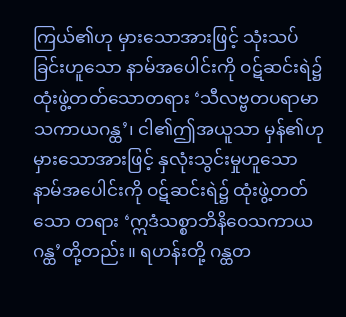ကြယ်၏ဟု မှားသောအားဖြင့် သုံးသပ်ခြင်းဟူသော နာမ်အပေါင်းကို ဝဋ်ဆင်းရဲ၌ ထုံးဖွဲ့တတ်သောတရား ‘သီလဗ္ဗတပရာမာသကာယဂန္ထ’၊ ငါ၏ဤအယူသာ မှန်၏ဟု မှားသောအားဖြင့် နှလုံးသွင်းမှုဟူသော နာမ်အပေါင်းကို ဝဋ်ဆင်းရဲ၌ ထုံးဖွဲ့တတ်သော တရား ‘ဣဒံသစ္စာဘိနိဝေသကာယဂန္ထ’တို့တည်း။ ရဟန်းတို့ ဂန္ထတ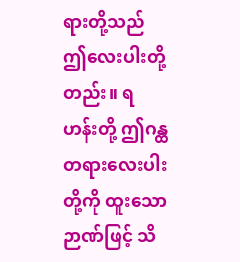ရားတို့သည် ဤလေးပါးတို့တည်း။ ရဟန်းတို့ ဤဂန္ထတရားလေးပါးတို့ကို ထူးသော ဉာဏ်ဖြင့် သိ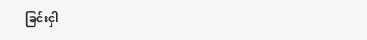ခြင်းငှါ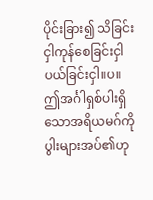ပိုင်းခြား၍ သိခြင်းငှါကုန်စေခြင်းငှါ ပယ်ခြင်းငှါ။ပ။ ဤအင်္ဂါရှစ်ပါးရှိသောအရိယမဂ်ကို ပွါးများအပ်၏ဟု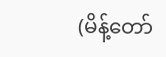(မိန့်တော်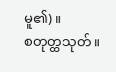မူ၏)။
စတုတ္ထသုတ်။